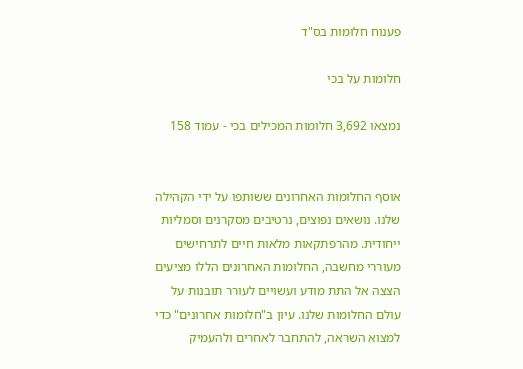פענוח חלומות בס"ד

חלומות על בכי

נמצאו 3,692 חלומות המכילים בכי - עמוד 158


אוסף החלומות האחרונים ששותפו על ידי הקהילה שלנו. נושאים נפוצים, נרטיבים מסקרנים וסמליות ייחודית. מהרפתקאות מלאות חיים לתרחישים מעוררי מחשבה, החלומות האחרונים הללו מציעים הצצה אל התת מודע ועשויים לעורר תובנות על עולם החלומות שלנו. עיון ב"חלומות אחרונים" כדי למצוא השראה, להתחבר לאחרים ולהעמיק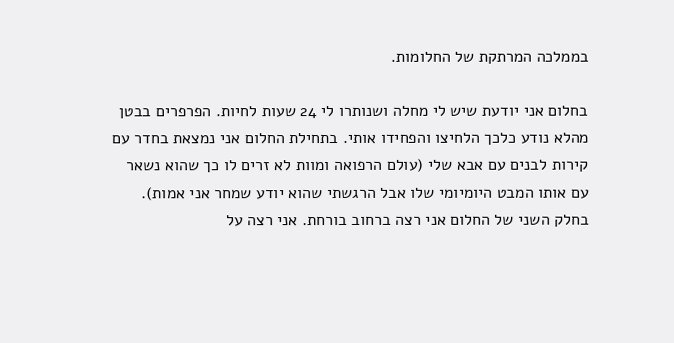בממלכה המרתקת של החלומות.

בחלום אני יודעת שיש לי מחלה ושנותרו לי 24 שעות לחיות. הפרפרים בבטן מהלא נודע כלכך הלחיצו והפחידו אותי. בתחילת החלום אני נמצאת בחדר עם קירות לבנים עם אבא שלי (עולם הרפואה ומוות לא זרים לו כך שהוא נשאר עם אותו המבט היומיומי שלו אבל הרגשתי שהוא יודע שמחר אני אמות). בחלק השני של החלום אני רצה ברחוב בורחת. אני רצה על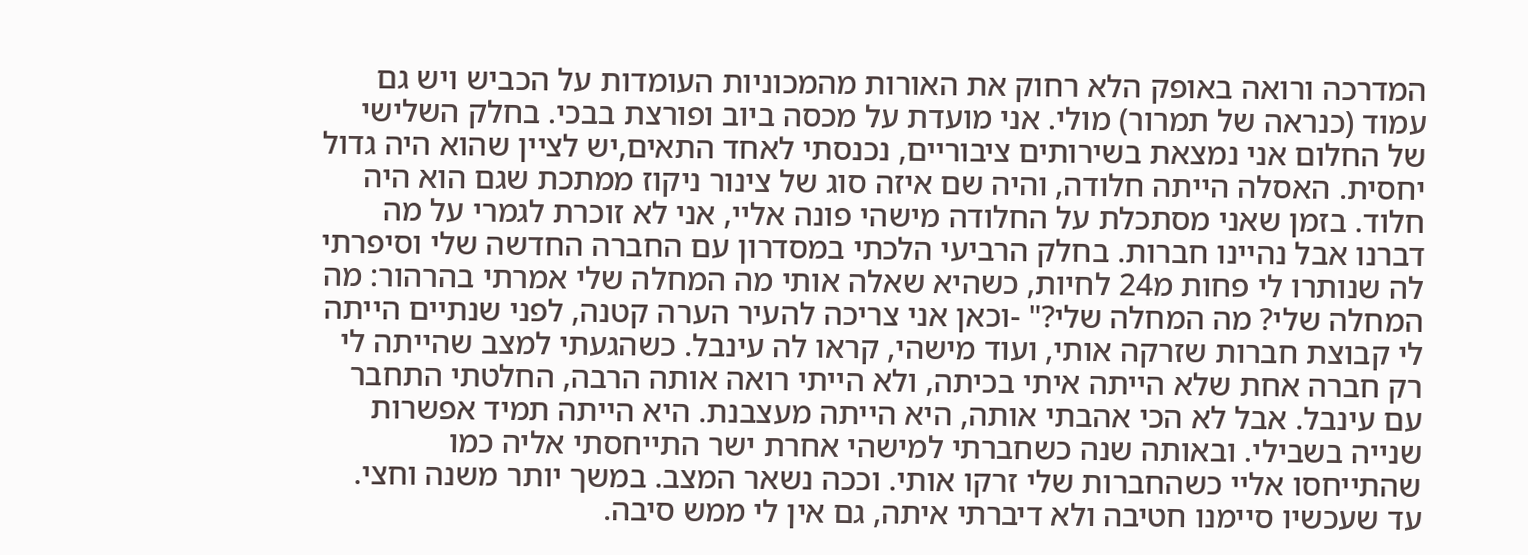המדרכה ורואה באופק הלא רחוק את האורות מהמכוניות העומדות על הכביש ויש גם עמוד (כנראה של תמרור) מולי. אני מועדת על מכסה ביוב ופורצת בבכי. בחלק השלישי של החלום אני נמצאת בשירותים ציבוריים, נכנסתי לאחד התאים,יש לציין שהוא היה גדול יחסית. האסלה הייתה חלודה, והיה שם איזה סוג של צינור ניקוז ממתכת שגם הוא היה חלוד. בזמן שאני מסתכלת על החלודה מישהי פונה אליי, אני לא זוכרת לגמרי על מה דברנו אבל נהיינו חברות. בחלק הרביעי הלכתי במסדרון עם החברה החדשה שלי וסיפרתי לה שנותרו לי פחות מ24 לחיות, כשהיא שאלה אותי מה המחלה שלי אמרתי בהרהור: מה המחלה שלי? מה המחלה שלי?" -וכאן אני צריכה להעיר הערה קטנה, לפני שנתיים הייתה לי קבוצת חברות שזרקה אותי, ועוד מישהי, קראו לה עינבל. כשהגעתי למצב שהייתה לי רק חברה אחת שלא הייתה איתי בכיתה, ולא הייתי רואה אותה הרבה, החלטתי התחבר עם עינבל. אבל לא הכי אהבתי אותה, היא הייתה מעצבנת. היא הייתה תמיד אפשרות שנייה בשבילי. ובאותה שנה כשחברתי למישהי אחרת ישר התייחסתי אליה כמו שהתייחסו אליי כשהחברות שלי זרקו אותי. וככה נשאר המצב. במשך יותר משנה וחצי. עד שעכשיו סיימנו חטיבה ולא דיברתי איתה, גם אין לי ממש סיבה.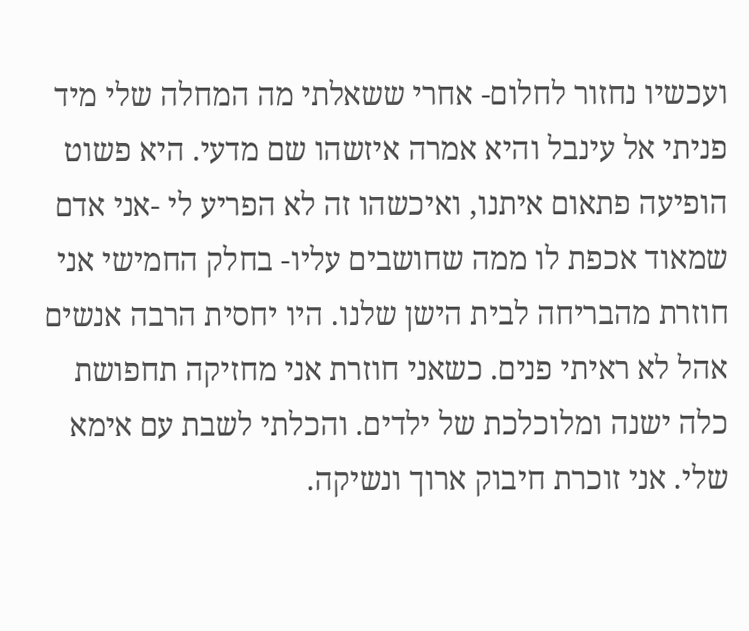ועכשיו נחזור לחלום- אחרי ששאלתי מה המחלה שלי מיד פניתי אל עינבל והיא אמרה איזשהו שם מדעי. היא פשוט הופיעה פתאום איתנו, ואיכשהו זה לא הפריע לי -אני אדם שמאוד אכפת לו ממה שחושבים עליו- בחלק החמישי אני חוזרת מהבריחה לבית הישן שלנו. היו יחסית הרבה אנשים אהל לא ראיתי פנים. כשאני חוזרת אני מחזיקה תחפושת כלה ישנה ומלוכלכת של ילדים. והכלתי לשבת עם אימא שלי. אני זוכרת חיבוק ארוך ונשיקה.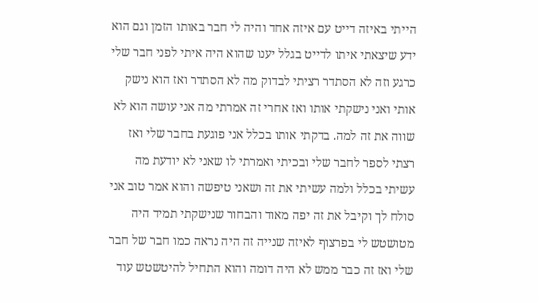הייתי באיזה דייט עם איזה אחד והיה לי חבר באותו הזמן וגם הוא ידע שיצאתי איתו לדייט בגלל יענו שהוא היה איתי לפני חבר שלי כרגע וזה לא הסתדר רציתי לבדוק מה לא הסתדר ואז הוא נישק אותי ואני נישקתי אותו ואז אחרי זה אמרתי מה אני עושה הוא לא שווה את זה למה. בדקתי אותו בכלל אני פוגעת בחבר שלי ואז רצתי לספר לחבר שלי ובכיתי ואמרתי לו שאני לא יודעת מה עשיתי בכלל ולמה עשיתי את זה ושאני טיפשה והוא אמר טוב אני סולח לך וקיבל את זה יפה מאוד והבחור שנישקתי תמיד היה מטושטש לי בפרצוף לאיזה שנייה זה היה נראה כמו חבר של חבר שלי ואז זה כבר ממש לא היה דומה והוא התחיל להיטשטש עוד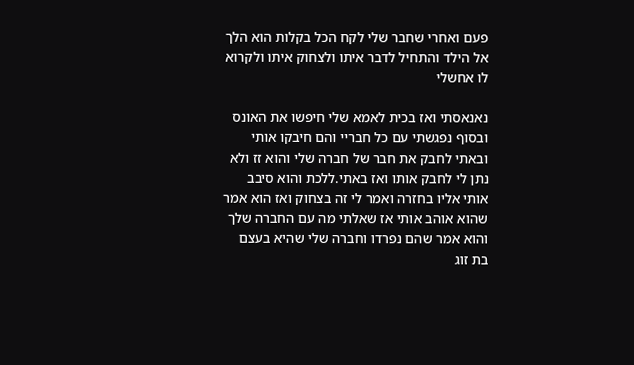פעם ואחרי שחבר שלי לקח הכל בקלות הוא הלך אל הילד והתחיל לדבר איתו ולצחוק איתו ולקרוא לו אחשלי

נאנאסתי ואז בכית לאמא שלי חיפשו את האונס ובסוף נפגשתי עם כל חבריי והם חיבקו אותי ובאתי לחבק את חבר של חברה שלי והוא זז ולא נתן לי לחבק אותו ואז באתי.ללכת והוא סיבב אותי אליו בחזרה ואמר לי זה בצחוק ואז הוא אמר שהוא אוהב אותי אז שאלתי מה עם החברה שלך והוא אמר שהם נפרדו וחברה שלי שהיא בעצם בת זוג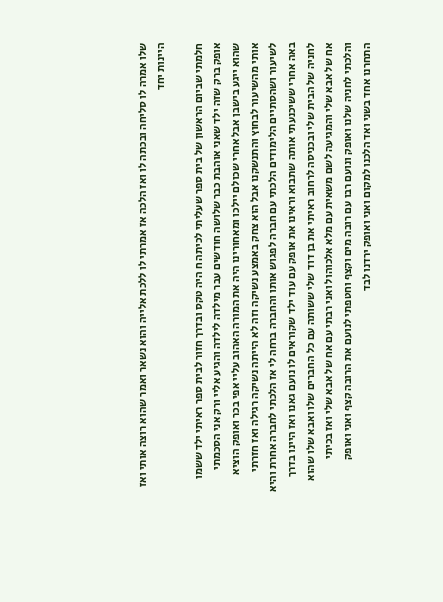שלו אמרה לו סליחה ובכתה לו ואז הלכה אז אמרתי לו ללכת אלייה והוא נשאר ואמר שהוא רוצה אותי ואז היינות יחד

חלמתי שביום הראשון של בית ספר שעליתי לכיתה ח היה טקס ובדרך חזור לבית ספר ראיתי ילד ששמו אופק ברק שזה ילד שאני אוהבת כבר שלושה חודשים עבר מילדה לילדה והגיע אליי ורק אני הסכמתי שהוא ייגע בישבן אבל אחרי שכולם יילכו ומאחורינו היה את המורה האהוב עליי אפי בכר ואופק הוציא אותי מהשיעור לבחוץ והתנשקנו אבל הוא צחק באמצע נשיקה וזה לא הייתה נשיקה רגילה ואז חזרתי לשיעור ושהסתיים הלימודים הלכתי עם חברה לפגוש אותו והחברה ברחה לי אז הלכתי לחברה אחרת והיא באה אחרי ששיכנעתי אותה שתבוא וראינו את אופק עם עוד ילד שקוראים לו נועם גאנו ואז היינו בדרך לחניה של הבית שלי ובכניסה לרחוב ראיתי את בן דוד שלי ששותה עם כל החברים שלו ואבא שלו שהוא אח של אבא שלי והמגיעה לשם משאית עם מלא אלכוהול ואני רבתי עם אח של אבא שלי ואז בכיתי והלכתי לחניה שלנו ואופק ונועם רבו עם רובה מים וקצף וחטפתי לנועם את הרובה קצף ואני ואופק התחרנו אחד בשני ואד הלכנו למקום ואני ואופק ירדנו לבד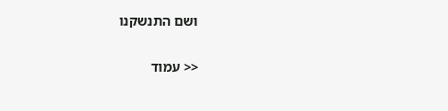ושם התנשקנו

<< עמוד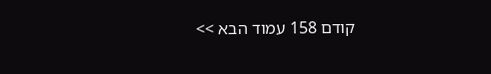קודם 158 עמוד הבא >>